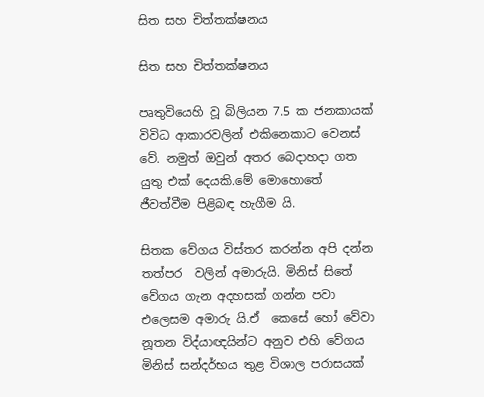සිත සහ චිත්තක්ෂනය

සිත සහ චිත්තක්ෂනය

පෘතුවියෙහි වූ බිලියන 7.5 ක ජනකායක් විවිධ ආකාරවලින් එකිනෙකාට වෙනස් වේ. නමුත් ඔවුන් අතර බෙදාහදා ගත යුතු එක් දෙයකි.මේ මොහොතේ ජීවත්වීම පිළිබඳ හැගීම යි.

සිතක වේගය විස්තර කරන්න අපි දන්න තත්පර  වලින් අමාරුයි. මිනිස් සිතේ වේගය ගැන අදහසක් ගන්න පවා එලෙසම අමාරු යි.ඒ  කෙසේ හෝ වේවා නූතන විද්යාඥයින්ට අනුව එහි වේගය මිනිස් සන්දර්භය තුළ විශාල පරාසයක්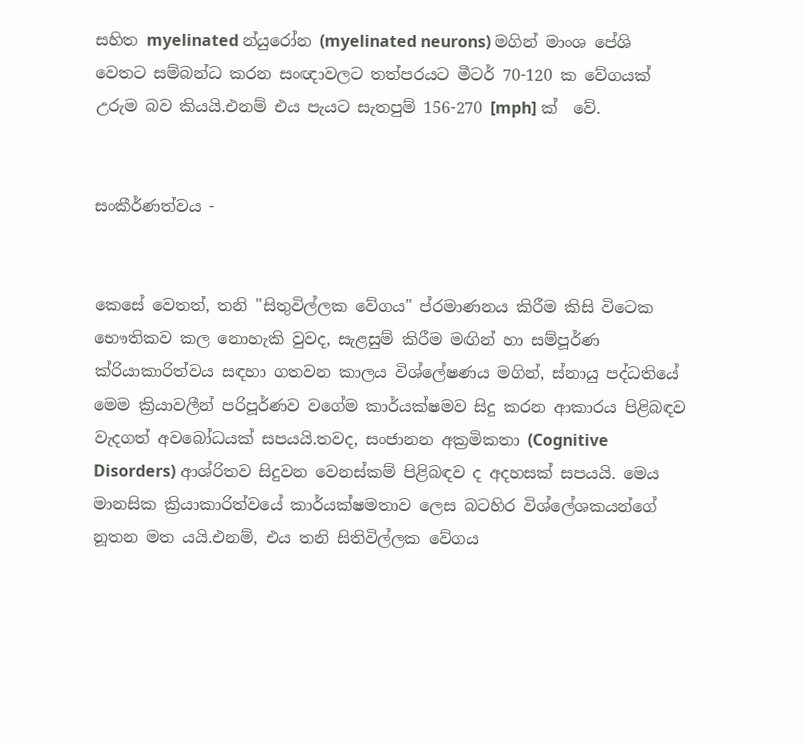සහිත myelinated න්යුරෝන (myelinated neurons) මගින් මාංශ පේශි වෙතට සම්බන්ධ කරන සංඥාවලට තත්පරයට මීටර් 70-120 ක වේගයක් උරුම බව කියයි.එනම් එය පැයට සැතපුම් 156-270 [mph] ක්  වේ.


සංකීර්ණත්වය -


කෙසේ වෙතත්, තනි "සිතුවිල්ලක වේගය" ප්රමාණනය කිරීම කිසි විටෙක භෞතිකව කල නොහැකි වුවද, සැළසුම් කිරීම මඟින් හා සම්පූර්ණ ක්රියාකාරිත්වය සඳහා ගතවන කාලය විශ්ලේෂණය මගින්, ස්නායු පද්ධතියේ මෙම ක්‍රියාවලීන් පරිපූර්ණව වගේම කාර්යක්ෂමව සිදු කරන ආකාරය පිළිබඳව වැදගත් අවබෝධයක් සපයයි.තවද, සංජානන අක්‍රමිකතා (Cognitive Disorders) ආශ්රිතව සිදුවන වෙනස්කම් පිළිබඳව ද අදහසක් සපයයි. මෙය මානසික ක්‍රියාකාරිත්වයේ කාර්යක්ෂමතාව ලෙස බටහිර විශ්ලේශකයන්ගේ නූතන මත යයි.එනම්, එය තනි සිතිවිල්ලක වේගය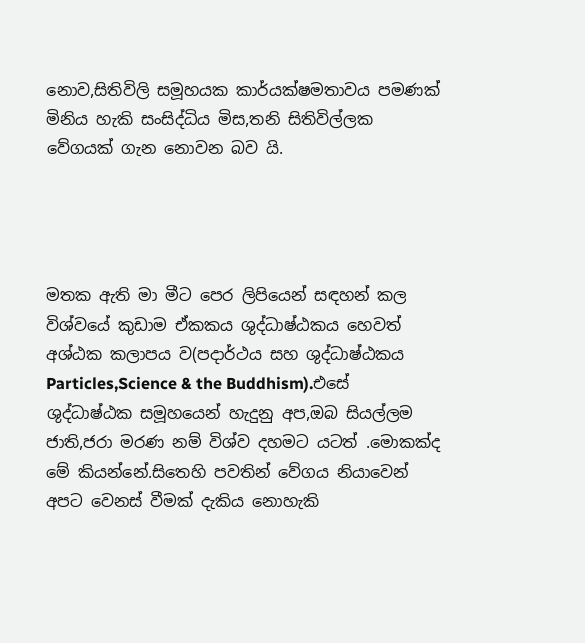නොව,සිතිවිලි සමූහයක කාර්යක්ෂමතාවය පමණක් මිනිය හැකි සංසිද්ධිය මිස,තනි සිතිවිල්ලක වේගයක් ගැන නොවන බව යි.




මතක ඇති මා මීට පෙර ලිපියෙන් සඳහන් කල විශ්වයේ කුඩාම ඒකකය ශුද්ධාෂ්ඨකය හෙවත් අශ්ඨක කලාපය ව(පදාර්ථය සහ ශුද්ධාෂ්ඨකය Particles,Science & the Buddhism).එසේ ශුද්ධාෂ්ඨක සමූහයෙන් හැදුනු අප,ඔබ සියල්ලම ජාති,ජරා මරණ නම් විශ්ව දහමට යටත් .මොකක්ද මේ කියන්නේ.සිතෙහි පවතින් වේගය නියාවෙන් අපට වෙනස් වීමක් දැකිය නොහැකි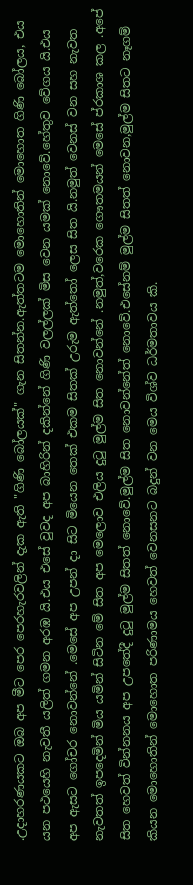.උදාහරණයකට ඔබ අප මීට පෙර පෙරහැරවලින් දැක ඇති "ගිණි බෝලයක්" ගැන සිතන්න.ඇත්තටම මොහොතින් මොහොත ගිණි බෝලය, එය යන පථයෙහි නැවතී යලිත් ගමන අරඹ යි.එය එසේ වුවද අප බාහිරින් දකින්නේ ගිණි වලල්ලක් මිස වෙන යමක් නොවේ.හේතුව වේගය යි.එය අප ඇසට ගෝචර නොවන්නේ .මෙසේ අප උපන් දා සිට මියෙන තෙක් එකම සිතක් උරුම ඇත්තෝ ලෙස සිත යි.නමුත් වෙනස් වන සහ නැවත නැවතත් ඉපදෙමින් මිය යමින් සිටින මේ සිත අප මෙලොව එලිය දුටු මුල්ම සිත නොවන්නේ .නමුත්,වරෙක ගෞතමයන් මෙසේ ප්රකාශ කල .අපේ සිත හෙවත් වින්නනය අප උපතේදී දුටු මුල්ම සිතත් නොවේ.මුල්ම සිත නොවන්නේත් නොවේ.එසේනම් මුල්ම සිතත් නොවන,මුල්ම සිතට නෑගම් කියන මොහොතින් මොහොත පරිණාමය හෙවත් වෙනසනට බදුන් වන මෙය විශ්ව ධර්මතාවය කි.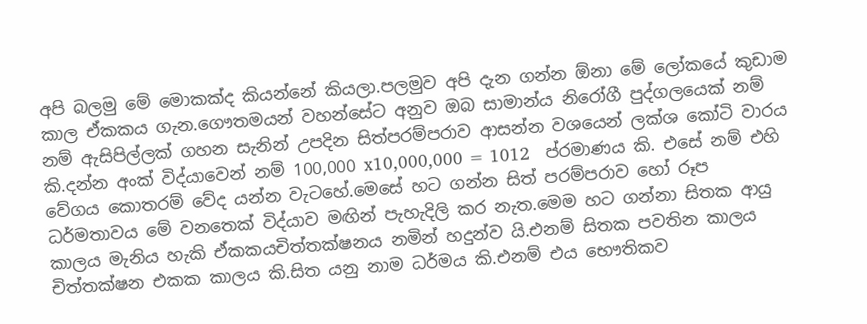අපි බලමු මේ මොකක්ද කියන්නේ කියලා.පලමුව අපි දැන ගන්න ඕනා මේ ලෝකයේ කුඩාම කාල ඒකකය ගැන.ගෞතමයන් වහන්සේට අනුව ඔබ සාමාන්ය නිරෝගී පුද්ගලයෙක් නම්  නම් ඇසිපිල්ලක් ගහන සැනින් උපදින සිත්පරම්පරාව ආසන්න වශයෙන් ලක්ශ කෝටි වාරය කි.දන්න අංක් විද්යාවෙන් නම් 100,000 x10,000,000 = 1012   ප්රමාණය කි. එසේ නම් එහි වේගය කොතරම් වේද යන්න වැටහේ.මෙසේ හට ගන්න සිත් පරම්පරාව හෝ රූප ධර්මතාවය මේ වනතෙක් විද්යාව මඟින් පැහැදිලි කර නැත.මෙම හට ගන්නා සිතක ආයු කාලය මැනිය හැකි ඒකකයචිත්තක්ෂනය නමින් හදුන්ව යි.එනම් සිතක පවතින කාලය චිත්තක්ෂන එකක කාලය කි.සිත යනු නාම ධර්මය කි.එනම් එය භෞතිකව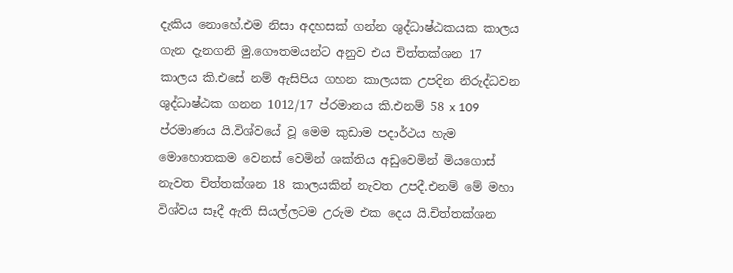දැකිය නොහේ.එම නිසා අදහසක් ගන්න ශුද්ධාෂ්ඨකයක කාලය ගැන දැනගනි මු.ගෞතමයන්ට අනුව එය චිත්තක්ශන 17 කාලය කි.එසේ නම් ඇසිපිය ගහන කාලයක උපදින නිරුද්ධවන ශුද්ධාෂ්ඨක ගනන 1012/17 ප්රමානය කි.එනම් 58 x 109  ප්රමාණය යි.විශ්වයේ වූ මෙම කුඩාම පදාර්ථය හැම මොහොතකම වෙනස් වෙමින් ශක්තිය අඩුවෙමින් මියගොස් නැවත චිත්තක්ශන 18 කාලයකින් නැවත උපදී.එනම් මේ මහා විශ්වය සෑදී ඇති සියල්ලටම උරුම එක දෙය යි.චිත්තක්ශන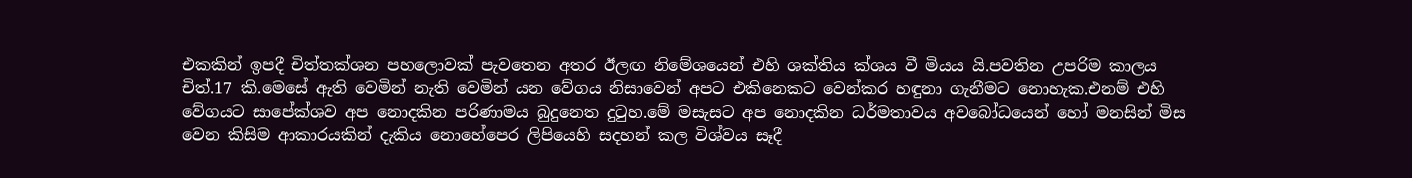එකකින් ඉපදී චිත්තක්ශන පහලොවක් පැවතෙන අතර ඊලඟ නිමේශයෙන් එහි ශක්තිය ක්ශය වී මියය යි.පවතින උපරිම කාලය චිත්.17 කි.මෙසේ ඇති වෙමින් නැති වෙමින් යන වේගය නිසාවෙන් අපට එකිනෙකට වෙන්කර හඳුනා ගැනීමට නොහැක.එනම් එහි වේගයට සාපේක්ශව අප නොදකින පරිණාමය බුදුනෙත දුටුහ.මේ මසැසට අප නොදකින ධර්මතාවය අවබෝධයෙන් හෝ මනසින් මිස වෙන කිසිම ආකාරයකින් දැකිය නොහේපෙර ලිපියෙහි සදහන් කල විශ්වය සෑදී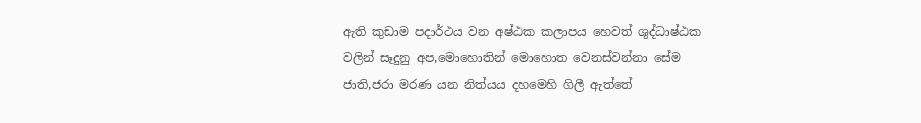ඇති කුඩාම පදාර්ථය වන අෂ්ඨක කලාපය හෙවත් ශුද්ධාෂ්ඨක වලින් සෑදුනු අප,මොහොතින් මොහොත වෙනස්වන්නා සේම ජාති,ජරා මරණ යන නිත්යය දහමෙහි ගිලී ඇත්තේ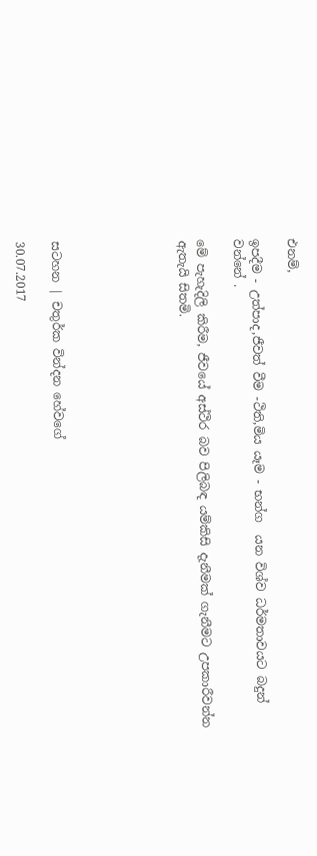එනම්,

ඉපදීම - උත්පාද,ජීවත් වීම -ථිති,මිය යෑම - භන්ග  යන විශ්ව ධර්මතාවයට බදුන් වන්නේ .

මේ පැහැදිලි කිරීම, ජීවයේ අස්ථිර බව පිලිබඳ යම්කිසි දැනීමක් ගැනීමට උපකාරීවන්න ඇතැයි සිතමි.






සටහන | චතුර්ක වින්දන හේවගේ

30.07.2017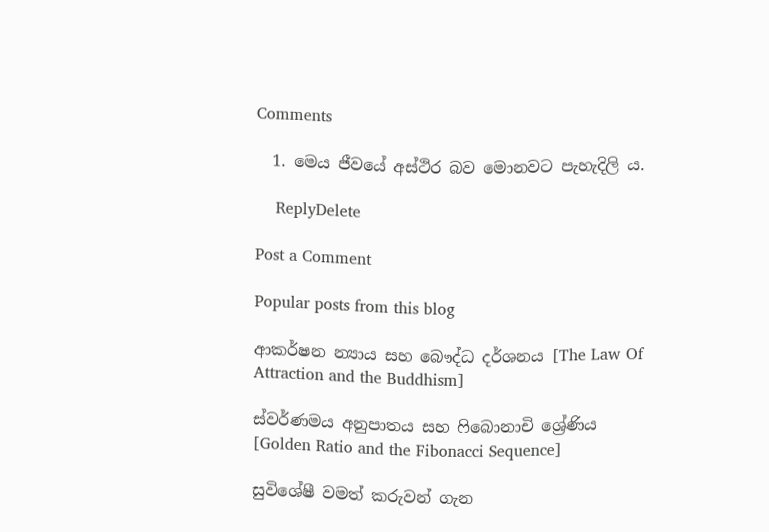Comments

  1. මෙය ජීවයේ අස්ථිර බව මොනවට පැහැදිලි ය.

    ReplyDelete

Post a Comment

Popular posts from this blog

ආකර්ෂන න්‍යාය සහ බෞද්ධ දර්ශනය [The Law Of Attraction and the Buddhism]

ස්වර්ණමය අනුපාතය සහ ෆිබොනාචි ශ්‍රේණිය [Golden Ratio and the Fibonacci Sequence]

සුවිශේෂී වමත් කරුවන් ගැන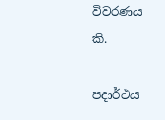විවරණය කි.

පදාර්ථය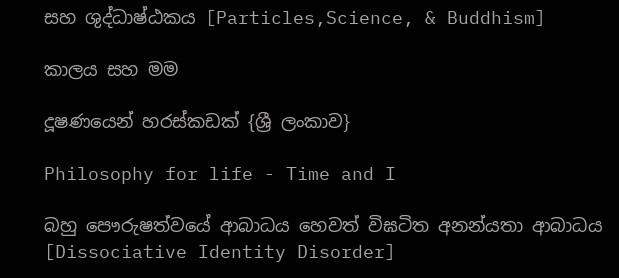සහ ශුද්ධාෂ්ඨකය [Particles,Science, & Buddhism]

කාලය සහ මම

දූෂණයෙන් හරස්කඩක් {ශ්‍රී ලංකාව}

Philosophy for life - Time and I

බහු පෞරුෂත්වයේ ආබාධය හෙවත් විඝටිත අනන්යතා ආබාධය [Dissociative Identity Disorder]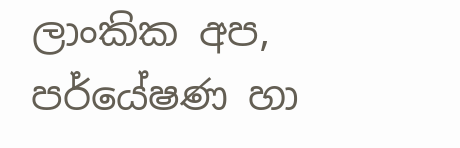ලාංකික අප, පර්යේෂණ හා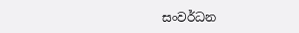සංවර්ධන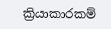ක්‍රියාකාරකම්